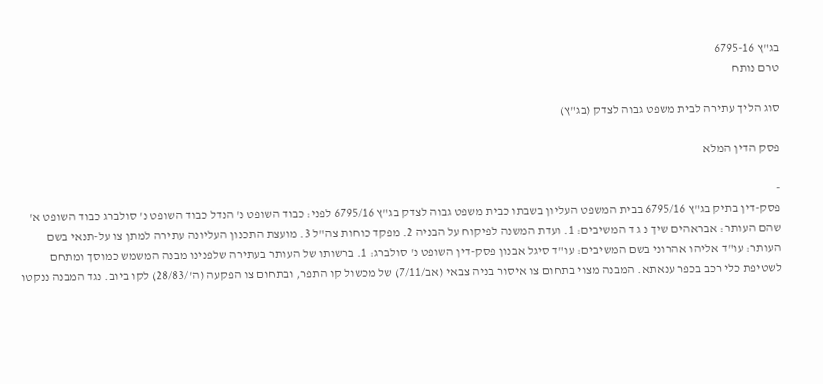בג"ץ 6795-16
טרם נותח

סוג הליך עתירה לבית משפט גבוה לצדק (בג"ץ)

פסק הדין המלא

-
פסק-דין בתיק בג"ץ 6795/16 בבית המשפט העליון בשבתו כבית משפט גבוה לצדק בג"ץ 6795/16 לפני: כבוד השופט נ' הנדל כבוד השופט נ' סולברג כבוד השופט א' שהם העותר: אבראהים שיך נ ג ד המשיבים: 1. ועדת המשנה לפיקוח על הבניה 2. מפקד כוחות צה"ל 3. מועצת התכנון העליונה עתירה למתן צו על-תנאי בשם העותר: עו"ד אליהו אהרוני בשם המשיבים: עו"ד סיגל אבנון פסק-דין השופט נ' סולברג: 1. ברשותו של העותר בעתירה שלפנינו מבנה המשמש כמוסך ומתחם לשטיפת כלי רכב בכפר ענאתא. המבנה מצוי בתחום צו איסור בניה צבאי (אב/7/11) של מכשול קו התפר, ובתחום צו הפקעה (ה'/28/83) לקו ביוב. נגד המבנה ננקטו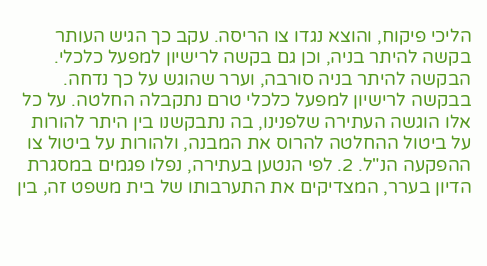הליכי פיקוח, והוצא נגדו צו הריסה. עקב כך הגיש העותר בקשה להיתר בניה, וכן גם בקשה לרישיון למפעל כלכלי. הבקשה להיתר בניה סורבה, וערר שהוגש על כך נדחה. בבקשה לרישיון למפעל כלכלי טרם נתקבלה החלטה. על כל אלו הוגשה העתירה שלפנינו, בה נתבקשנו בין היתר להורות על ביטול ההחלטה להרוס את המבנה, ולהורות על ביטול צו ההפקעה הנ"ל. 2. לפי הנטען בעתירה, נפלו פגמים במסגרת הדיון בערר, המצדיקים את התערבותו של בית משפט זה, בין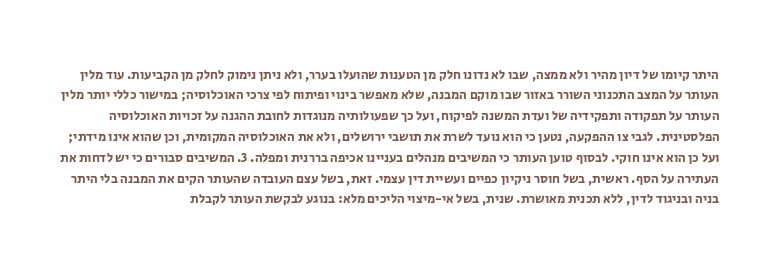היתר קיומו של דיון מהיר ולא ממצה, שבו לא נדונו חלק מן הטענות שהועלו בערר, ולא ניתן נימוק לחלק מן הקביעות. עוד מלין העותר על המצב התכנוני השורר באזור שבו מוקם המבנה, שלא מאפשר בינוי ופיתוח לפי צרכי האוכלוסיה; במישור כללי יותר מלין העותר על תפקודה ותפקידיה של ועדת המשנה לפיקוח, ועל כך שפעולותיה מנוגדות לחובת ההגנה על זכויות האוכלוסיה הפלסטינית. לגבי צו ההפקעה, נטען כי הוא נועד לשרת את תושבי ירושלים, ולא את האוכלוסיה המקומית, וכן שהוא אינו מידתי; ועל כן הוא אינו חוקי. לבסוף טוען העותר כי המשיבים מנהלים בעניינו אכיפה בררנית ומפלה. 3. המשיבים סבורים כי יש לדחות את העתירה על הסף. ראשית, בשל חוסר ניקיון כפיים ועשיית דין עצמי. זאת, בשל עצם העובדה שהעותר הקים את המבנה בלי היתר בניה ובניגוד לדין, ללא תכנית מאושרת. שנית, בשל אי-מיצוי הליכים מלא: בנוגע לבקשת העותר לקבלת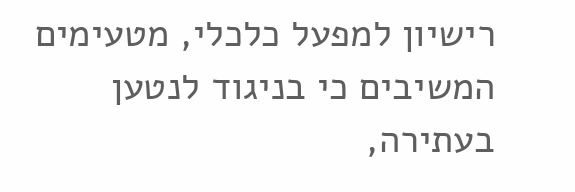רישיון למפעל כלכלי, מטעימים המשיבים כי בניגוד לנטען בעתירה,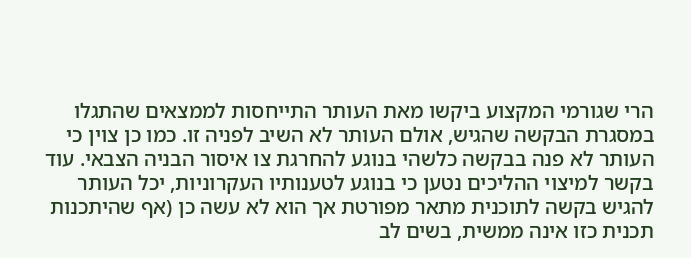הרי שגורמי המקצוע ביקשו מאת העותר התייחסות לממצאים שהתגלו במסגרת הבקשה שהגיש, אולם העותר לא השיב לפניה זו. כמו כן צוין כי העותר לא פנה בבקשה כלשהי בנוגע להחרגת צו איסור הבניה הצבאי. עוד בקשר למיצוי ההליכים נטען כי בנוגע לטענותיו העקרוניות, יכל העותר להגיש בקשה לתוכנית מתאר מפורטת אך הוא לא עשה כן (אף שהיתכנות תכנית כזו אינה ממשית, בשים לב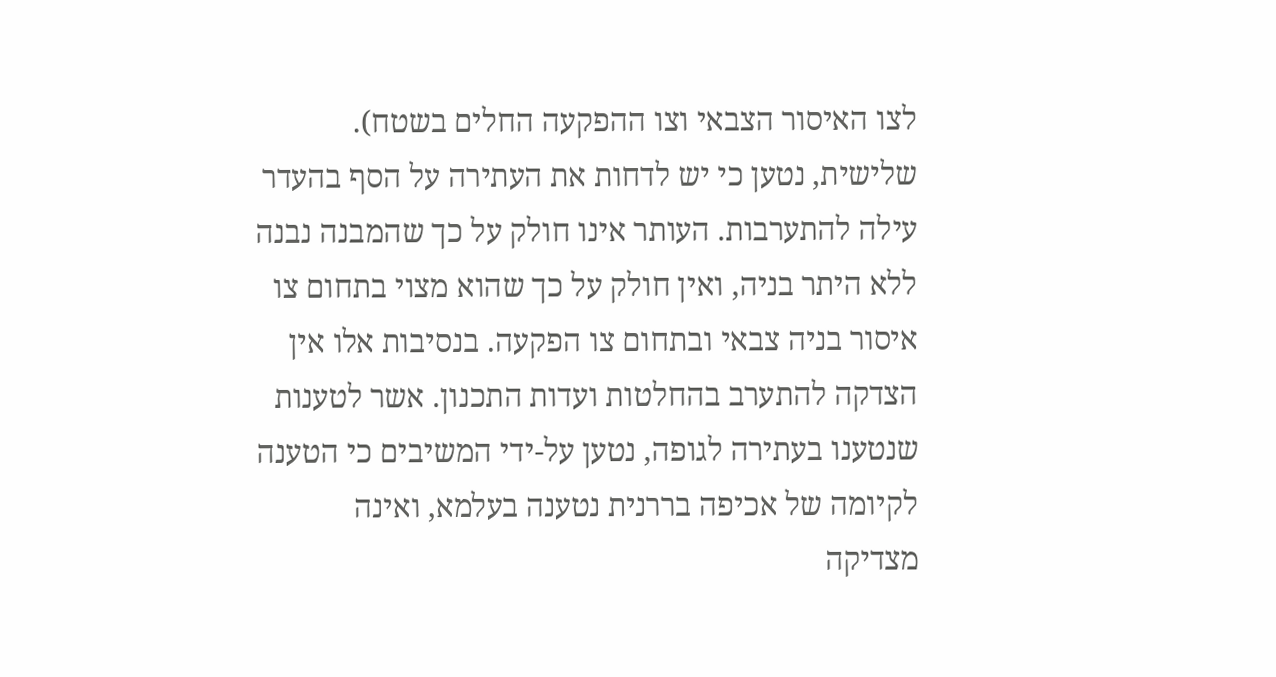לצו האיסור הצבאי וצו ההפקעה החלים בשטח). שלישית, נטען כי יש לדחות את העתירה על הסף בהעדר עילה להתערבות. העותר אינו חולק על כך שהמבנה נבנה ללא היתר בניה, ואין חולק על כך שהוא מצוי בתחום צו איסור בניה צבאי ובתחום צו הפקעה. בנסיבות אלו אין הצדקה להתערב בהחלטות ועדות התכנון. אשר לטענות שנטענו בעתירה לגופה, נטען על-ידי המשיבים כי הטענה לקיומה של אכיפה בררנית נטענה בעלמא, ואינה מצדיקה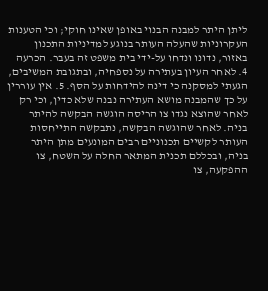ליתן היתר למבנה הבנוי באופן שאינו חוקי; וכי הטענות העקרוניות שהעלה העותר בנוגע למדיניות התכנון באזור, נדונו ונדחו על-ידי בית משפט זה בעבר. הכרעה 4. לאחר העיון בעתירה על נספחיה, ובתגובת המשיבים, הגעתי למסקנה כי דינה להידחות על הסף. 5. אין עוררין על כך שהמבנה מושא העתירה נבנה שלא כדין, וכי רק לאחר שהוצא נגדו צו הריסה הוגשה הבקשה להיתר בניה. לאחר שהוגשה הבקשה, נתבקשה התייחסות העותר לקשיים תכנוניים רבים המונעים מתן היתר בניה, ובכללם תכנית המתאר החלה על השטח, צו ההפקעה, צו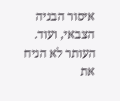איסור הבניה הצבאי, ועוד. העותר לא הניח את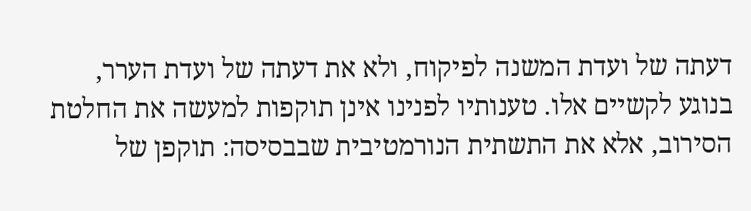דעתה של ועדת המשנה לפיקוח, ולא את דעתה של ועדת הערר, בנוגע לקשיים אלו. טענותיו לפנינו אינן תוקפות למעשה את החלטת הסירוב, אלא את התשתית הנורמטיבית שבבסיסה: תוקפן של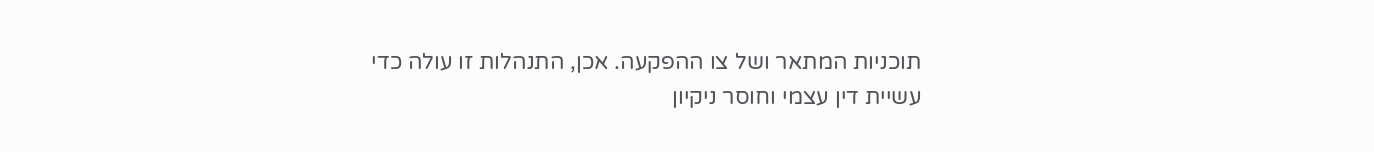תוכניות המתאר ושל צו ההפקעה. אכן, התנהלות זו עולה כדי עשיית דין עצמי וחוסר ניקיון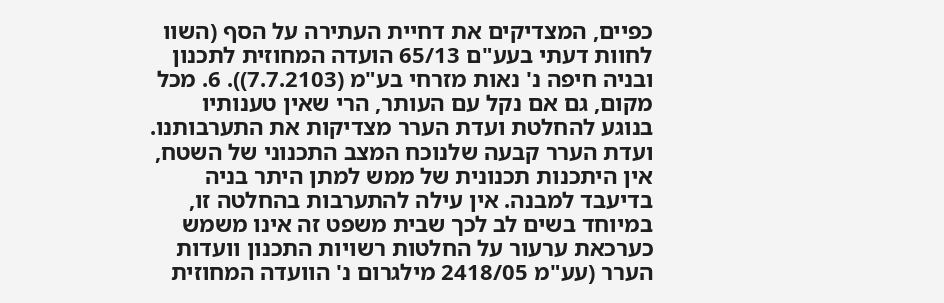כפיים, המצדיקים את דחיית העתירה על הסף (השוו לחוות דעתי בעע"ם 65/13 הועדה המחוזית לתכנון ובניה חיפה נ' נאות מזרחי בע"מ (7.7.2103)). 6. מכל מקום, גם אם נקל עם העותר, הרי שאין טענותיו בנוגע להחלטת ועדת הערר מצדיקות את התערבותנו. ועדת הערר קבעה שלנוכח המצב התכנוני של השטח, אין היתכנות תכנונית של ממש למתן היתר בניה בדיעבד למבנה. אין עילה להתערבות בהחלטה זו, במיוחד בשים לב לכך שבית משפט זה אינו משמש כערכאת ערעור על החלטות רשויות התכנון וועדות הערר (עע"מ 2418/05 מילגרום נ' הוועדה המחוזית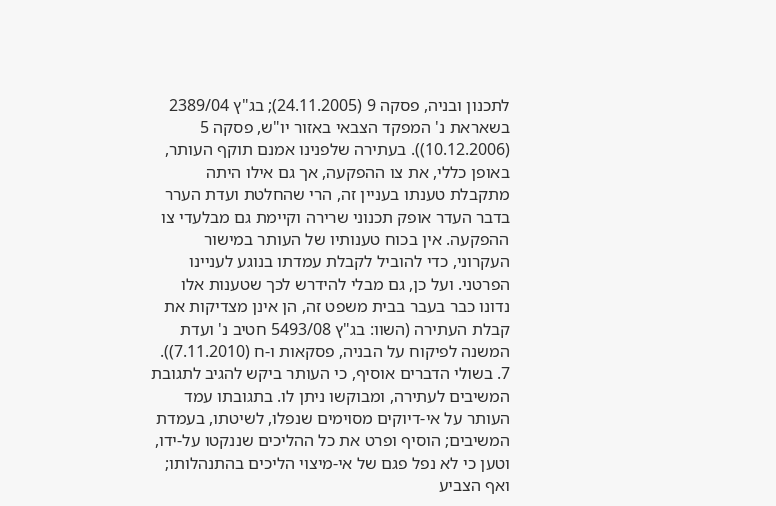לתכנון ובניה, פסקה 9 (24.11.2005); בג"ץ 2389/04 בשאראת נ' המפקד הצבאי באזור יו"ש, פסקה 5 (10.12.2006)). בעתירה שלפנינו אמנם תוקף העותר, באופן כללי, את צו ההפקעה, אך גם אילו היתה מתקבלת טענתו בעניין זה, הרי שהחלטת ועדת הערר בדבר העדר אופק תכנוני שרירה וקיימת גם מבלעדי צו ההפקעה. אין בכוח טענותיו של העותר במישור העקרוני, כדי להוביל לקבלת עמדתו בנוגע לעניינו הפרטני. ועל כן, גם מבלי להידרש לכך שטענות אלו נדונו כבר בעבר בבית משפט זה, הן אינן מצדיקות את קבלת העתירה (השוו: בג"ץ 5493/08 חטיב נ' ועדת המשנה לפיקוח על הבניה, פסקאות ו-ח (7.11.2010)). 7. בשולי הדברים אוסיף, כי העותר ביקש להגיב לתגובת המשיבים לעתירה, ומבוקשו ניתן לו. בתגובתו עמד העותר על אי-דיוקים מסוימים שנפלו, לשיטתו, בעמדת המשיבים; הוסיף ופרט את כל ההליכים שננקטו על-ידו, וטען כי לא נפל פגם של אי-מיצוי הליכים בהתנהלותו; ואף הצביע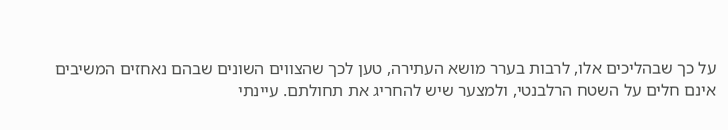על כך שבהליכים אלו, לרבות בערר מושא העתירה, טען לכך שהצווים השונים שבהם נאחזים המשיבים אינם חלים על השטח הרלבנטי, ולמצער שיש להחריג את תחולתם. עיינתי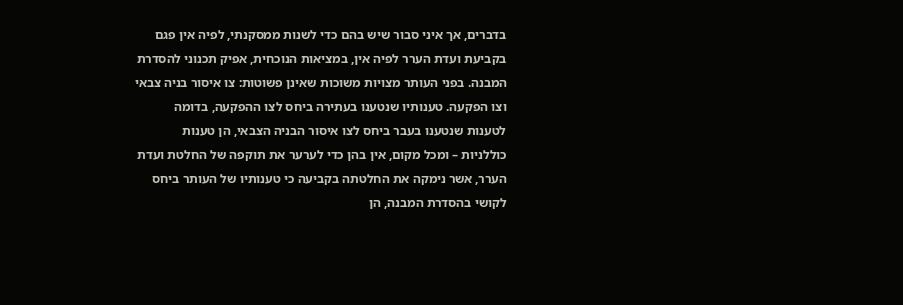בדברים, אך איני סבור שיש בהם כדי לשנות ממסקנתי, לפיה אין פגם בקביעת ועדת הערר לפיה אין, במציאות הנוכחית, אפיק תכנוני להסדרת המבנה. בפני העותר מצויות משוכות שאינן פשוטות: צו איסור בניה צבאי וצו הפקעה. טענותיו שנטענו בעתירה ביחס לצו ההפקעה, בדומה לטענות שנטענו בעבר ביחס לצו איסור הבניה הצבאי, הן טענות כוללניות – ומכל מקום, אין בהן כדי לערער את תוקפה של החלטת ועדת הערר, אשר נימקה את החלטתה בקביעה כי טענותיו של העותר ביחס לקושי בהסדרת המבנה, הן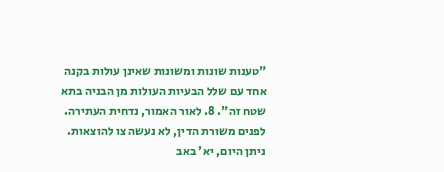"טענות שונות ומשונות שאינן עולות בקנה אחד עם שלל הבעיות העולות מן הבניה בתא שטח זה". 8. לאור האמור, נדחית העתירה. לפנים משורת הדין, לא נעשה צו להוצאות. ניתן היום, יא' באב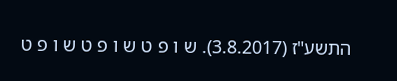התשע"ז (3.8.2017). ש ו פ ט ש ו פ ט ש ו פ ט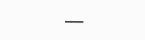___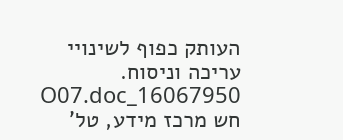העותק כפוף לשינויי עריכה וניסוח. 16067950_O07.doc חש מרכז מידע, טל'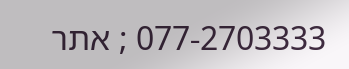077-2703333 ; אתר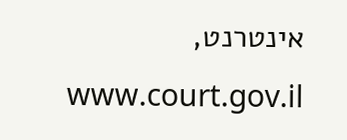אינטרנט, www.court.gov.il